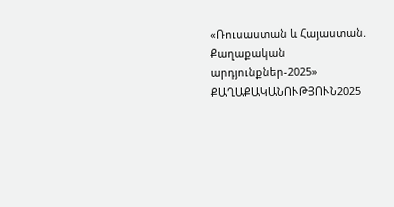«Ռուսաստան և Հայաստան. Քաղաքական արդյունքներ-2025»
ՔԱՂԱՔԱԿԱՆՈՒԹՅՈՒՆ2025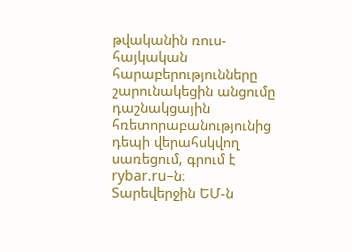թվականին ռուս-հայկական հարաբերությունները շարունակեցին անցումը դաշնակցային հռետորաբանությունից դեպի վերահսկվող սառեցում, գրում է rybar.ru–ն։
Տարեվերջին ԵՄ-ն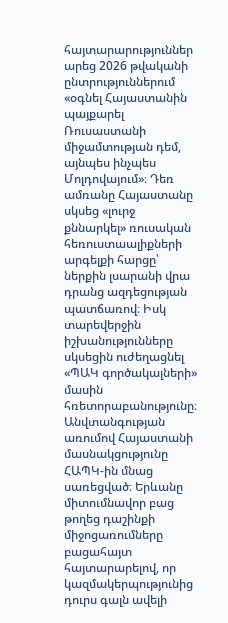հայտարարություններ արեց 2026 թվականի ընտրություններում «օգնել Հայաստանին պայքարել Ռուսաստանի միջամտության դեմ, այնպես ինչպես Մոլդովայում»։ Դեռ ամռանը Հայաստանը սկսեց «լուրջ քննարկել» ռուսական հեռուստաալիքների արգելքի հարցը՝ ներքին լսարանի վրա դրանց ազդեցության պատճառով։ Իսկ տարեվերջին իշխանությունները սկսեցին ուժեղացնել «ՊԱԿ գործակալների» մասին հռետորաբանությունը։
Անվտանգության առումով Հայաստանի մասնակցությունը ՀԱՊԿ-ին մնաց սառեցված։ Երևանը միտումնավոր բաց թողեց դաշինքի միջոցառումները բացահայտ հայտարարելով, որ կազմակերպությունից դուրս գալն ավելի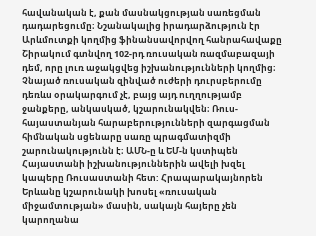հավանական է, քան մասնակցության սառեցման դադարեցումը։ Նշանակալից իրադարձություն էր Արևմուտքի կողմից ֆինանսավորվող հանրահավաքը Շիրակում գտնվող 102-րդ ռուսական ռազմաբազայի դեմ, որը լուռ աջակցվեց իշխանությունների կողմից։ Չնայած ռուսական զինված ուժերի դուրսբերումը դեռևս օրակարգում չէ, բայց այդ ուղղությամբ ջանքերը, անկասկած, կշարունակվեն։ Ռուս-հայաստանյան հարաբերությունների զարգացման հիմնական սցենարը սառը պրագմատիզմի շարունակությունն է։ ԱՄՆ-ը և ԵՄ-ն կստիպեն Հայաստանի իշխանություններին ավելի խզել կապերը Ռուսաստանի հետ: Հրապարակայնորեն Երևանը կշարունակի խոսել «ռուսական միջամտության» մասին, սակայն հայերը չեն կարողանա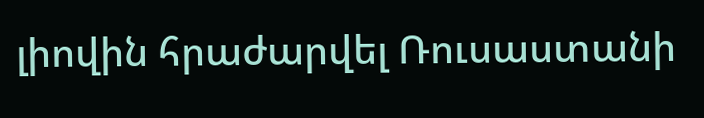լիովին հրաժարվել Ռուսաստանի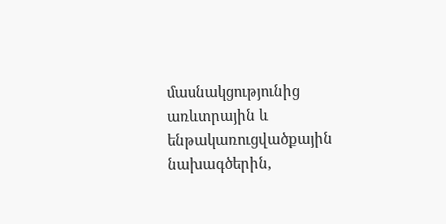մասնակցությունից առևտրային և ենթակառուցվածքային նախագծերին,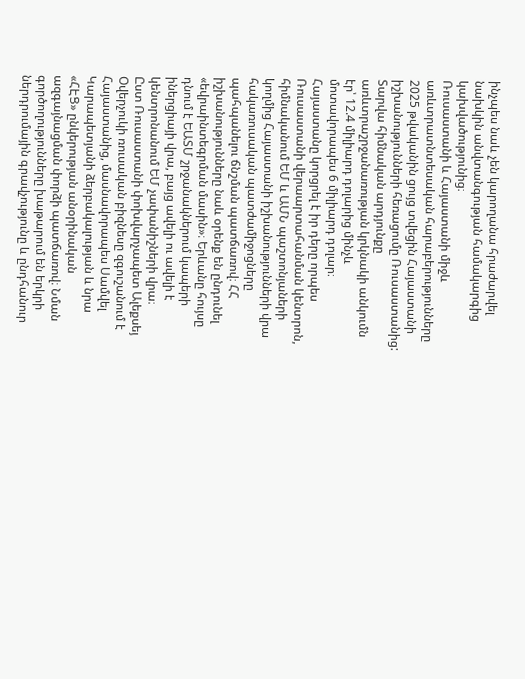ինչպես նաև չեն կարողանա հրաժարվել նախկին անվտանգության համակարգից կախվածությունից։
Ռուսաստանի և Հայաստանի միջև առևտրատնտեսական հարաբերությունները 2025 թվականին ցույց տվեցին Հայաստանի իշխանությունների հեռացումը Ռուսաստանից:
Տարվա հիմնական արդյունքը առևտրաշրջանառության կրկնակի անկումն էր՝ 12.4 միլիարդ դոլարից մինչև մոտավորապես 6 միլիարդ դոլար։ Հայաստանը կորցրել է իր դերը որպես Ռուսաստանի վերաարտահանման կենտրոն, հիմնականում ԵՄ և ԱՄՆ պաշտոնյաների կողմից Հայաստանի իշխանությունների վրա հակառուսական պատժամիջոցները պահպանելու ճնշման պատճառով։ ՀՀ իշխանությունները նաև օրենք են ընդունել «եվրաինտեգրման մասին»։ Երևանը հույսը դնում է ԵԱՏՄ շրջանակներում կապերի իներցիայի վրա, բայց ավելի ու ավելի է կենտրոնանում ԵՄ չափանիշների վրա։
Ըստ Ռուսաստանի փոխվարչապետ Ալեքսեյ Օվերչուկի ռուսական բիզնեսը զգուշանում է Հայաստանից, մասնավորապես Սամվել Կարապետյանի ձերբակալության և նրա «ՀԷՑ» ընկերության անօրինական ազգայնացման փորձի պատճառով։ Նման գործողությունները խաթարում են երկրի ներդրումային գրավչությունը և ընդհանուր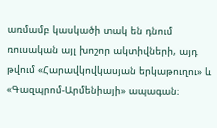առմամբ կասկածի տակ են դնում ռուսական այլ խոշոր ակտիվների, այդ թվում «Հարավկովկասյան երկաթուղու» և «Գազպրոմ-Արմենիայի» ապագան։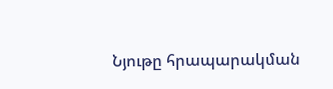Նյութը հրապարակման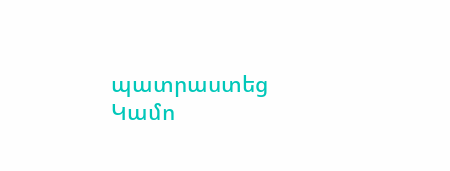պատրաստեց Կամո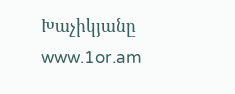Խաչիկյանը
www.1or.am